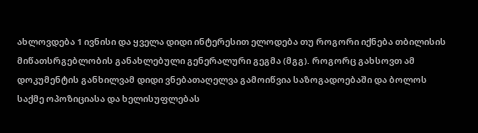ახლოვდება 1 ივნისი და ყველა დიდი ინტერესით ელოდება თუ როგორი იქნება თბილისის მიწათსრგებლობის განახლებული გენერალური გეგმა (მგგ). როგორც გახსოვთ ამ დოკუმენტის განხილვამ დიდი ვნებათაღელვა გამოიწვია საზოგადოებაში და ბოლოს საქმე ოპოზიციასა და ხელისუფლებას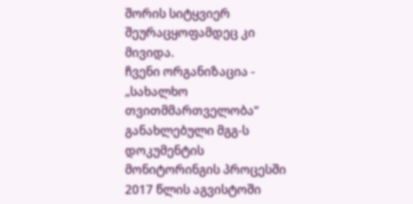შორის სიტყვიერ შეურაცყოფამდეც კი მივიდა.
ჩვენი ორგანიზაცია - „სახალხო თვითმმართველობა“ განახლებული მგგ-ს დოკუმენტის მონიტორინგის პროცესში 2017 წლის აგვისტოში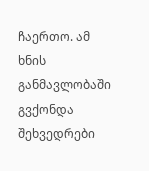ჩაერთო. ამ ხნის განმავლობაში გვქონდა შეხვედრები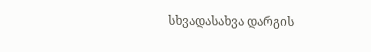სხვადასახვა დარგის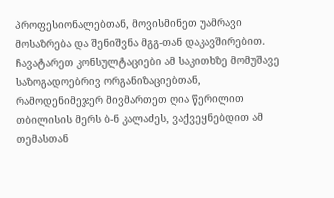პროფესიონალებთან, მოვისმინეთ უამრავი მოსაზრება და შენიშვნა მგგ-თან დაკავშირებით. ჩავატარეთ კონსულტაციები ამ საკითხზე მომუშავე საზოგადოებრივ ორგანიზაციებთან, რამოდენიმეჯერ მივმართეთ ღია წერილით თბილისის მერს ბ-ნ კალაძეს, ვაქვეყნებდით ამ თემასთან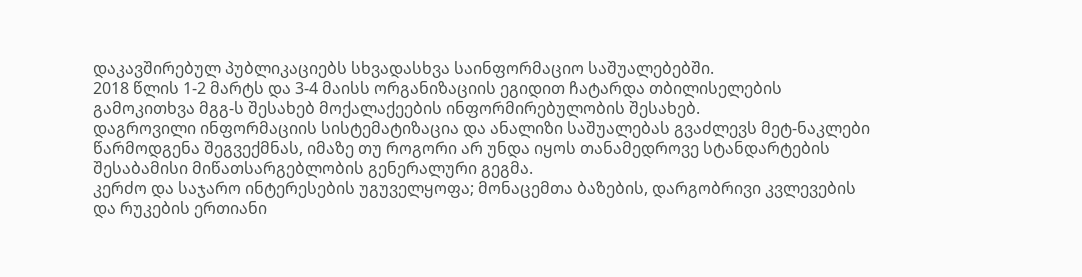დაკავშირებულ პუბლიკაციებს სხვადასხვა საინფორმაციო საშუალებებში.
2018 წლის 1-2 მარტს და 3-4 მაისს ორგანიზაციის ეგიდით ჩატარდა თბილისელების გამოკითხვა მგგ-ს შესახებ მოქალაქეების ინფორმირებულობის შესახებ.
დაგროვილი ინფორმაციის სისტემატიზაცია და ანალიზი საშუალებას გვაძლევს მეტ-ნაკლები წარმოდგენა შეგვექმნას, იმაზე თუ როგორი არ უნდა იყოს თანამედროვე სტანდარტების შესაბამისი მიწათსარგებლობის გენერალური გეგმა.
კერძო და საჯარო ინტერესების უგუველყოფა; მონაცემთა ბაზების, დარგობრივი კვლევების და რუკების ერთიანი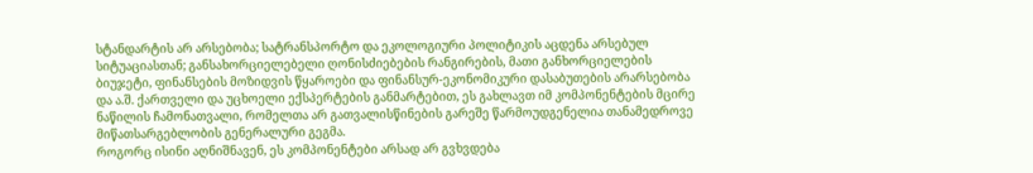სტანდარტის არ არსებობა; სატრანსპორტო და ეკოლოგიური პოლიტიკის აცდენა არსებულ სიტუაციასთან; განსახორციელებელი ღონისძიებების რანგირების, მათი განხორციელების ბიუჯეტი, ფინანსების მოზიდვის წყაროები და ფინანსურ-ეკონომიკური დასაბუთების არარსებობა და ა.შ. ქართველი და უცხოელი ექსპერტების განმარტებით, ეს გახლავთ იმ კომპონენტების მცირე ნაწილის ჩამონათვალი, რომელთა არ გათვალისწინების გარეშე წარმოუდგენელია თანამედროვე მიწათსარგებლობის გენერალური გეგმა.
როგორც ისინი აღნიშნავენ, ეს კომპონენტები არსად არ გვხვდება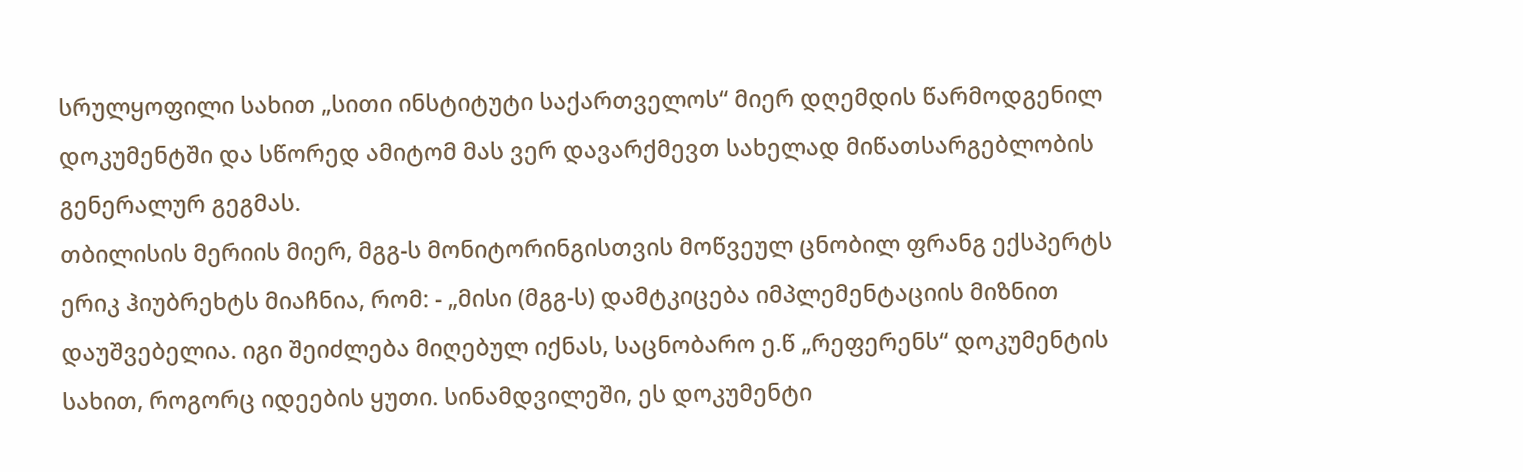სრულყოფილი სახით „სითი ინსტიტუტი საქართველოს“ მიერ დღემდის წარმოდგენილ დოკუმენტში და სწორედ ამიტომ მას ვერ დავარქმევთ სახელად მიწათსარგებლობის გენერალურ გეგმას.
თბილისის მერიის მიერ, მგგ-ს მონიტორინგისთვის მოწვეულ ცნობილ ფრანგ ექსპერტს ერიკ ჰიუბრეხტს მიაჩნია, რომ: - „მისი (მგგ-ს) დამტკიცება იმპლემენტაციის მიზნით დაუშვებელია. იგი შეიძლება მიღებულ იქნას, საცნობარო ე.წ „რეფერენს“ დოკუმენტის სახით, როგორც იდეების ყუთი. სინამდვილეში, ეს დოკუმენტი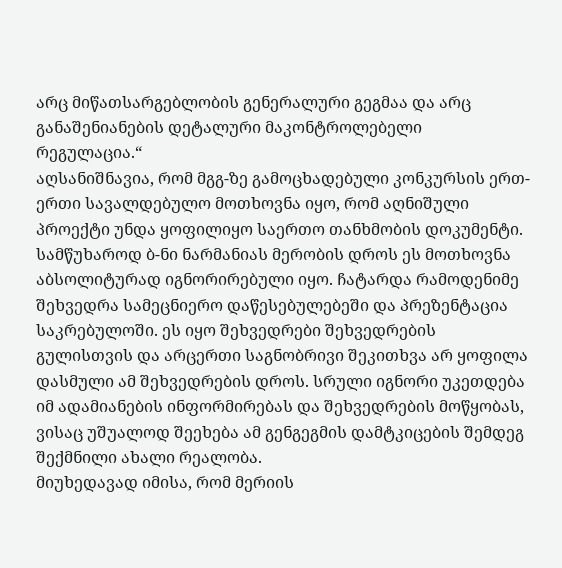არც მიწათსარგებლობის გენერალური გეგმაა და არც განაშენიანების დეტალური მაკონტროლებელი რეგულაცია.“
აღსანიშნავია, რომ მგგ-ზე გამოცხადებული კონკურსის ერთ-ერთი სავალდებულო მოთხოვნა იყო, რომ აღნიშული პროექტი უნდა ყოფილიყო საერთო თანხმობის დოკუმენტი.
სამწუხაროდ ბ-ნი ნარმანიას მერობის დროს ეს მოთხოვნა აბსოლიტურად იგნორირებული იყო. ჩატარდა რამოდენიმე შეხვედრა სამეცნიერო დაწესებულებეში და პრეზენტაცია საკრებულოში. ეს იყო შეხვედრები შეხვედრების გულისთვის და არცერთი საგნობრივი შეკითხვა არ ყოფილა დასმული ამ შეხვედრების დროს. სრული იგნორი უკეთდება იმ ადამიანების ინფორმირებას და შეხვედრების მოწყობას, ვისაც უშუალოდ შეეხება ამ გენგეგმის დამტკიცების შემდეგ შექმნილი ახალი რეალობა.
მიუხედავად იმისა, რომ მერიის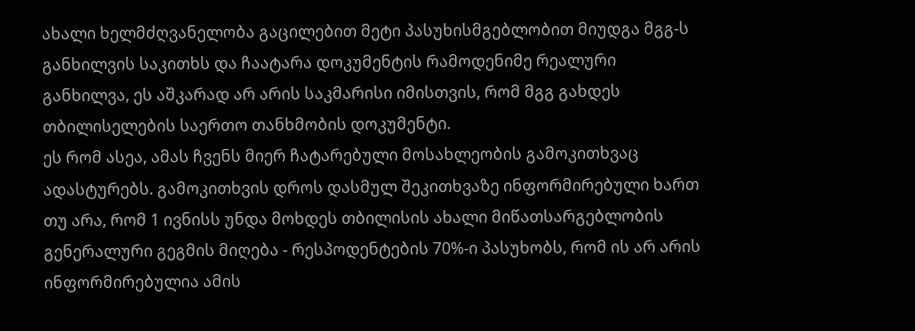ახალი ხელმძღვანელობა გაცილებით მეტი პასუხისმგებლობით მიუდგა მგგ-ს განხილვის საკითხს და ჩაატარა დოკუმენტის რამოდენიმე რეალური განხილვა, ეს აშკარად არ არის საკმარისი იმისთვის, რომ მგგ გახდეს თბილისელების საერთო თანხმობის დოკუმენტი.
ეს რომ ასეა, ამას ჩვენს მიერ ჩატარებული მოსახლეობის გამოკითხვაც ადასტურებს. გამოკითხვის დროს დასმულ შეკითხვაზე ინფორმირებული ხართ თუ არა, რომ 1 ივნისს უნდა მოხდეს თბილისის ახალი მიწათსარგებლობის გენერალური გეგმის მიღება - რესპოდენტების 70%-ი პასუხობს, რომ ის არ არის ინფორმირებულია ამის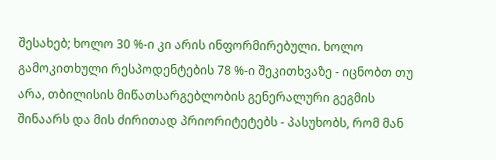შესახებ; ხოლო 30 %-ი კი არის ინფორმირებული. ხოლო გამოკითხული რესპოდენტების 78 %-ი შეკითხვაზე - იცნობთ თუ არა, თბილისის მიწათსარგებლობის გენერალური გეგმის შინაარს და მის ძირითად პრიორიტეტებს - პასუხობს, რომ მან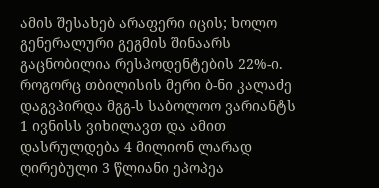ამის შესახებ არაფერი იცის; ხოლო გენერალური გეგმის შინაარს გაცნობილია რესპოდენტების 22%-ი.
როგორც თბილისის მერი ბ-ნი კალაძე დაგვპირდა მგგ-ს საბოლოო ვარიანტს 1 ივნისს ვიხილავთ და ამით დასრულდება 4 მილიონ ლარად ღირებული 3 წლიანი ეპოპეა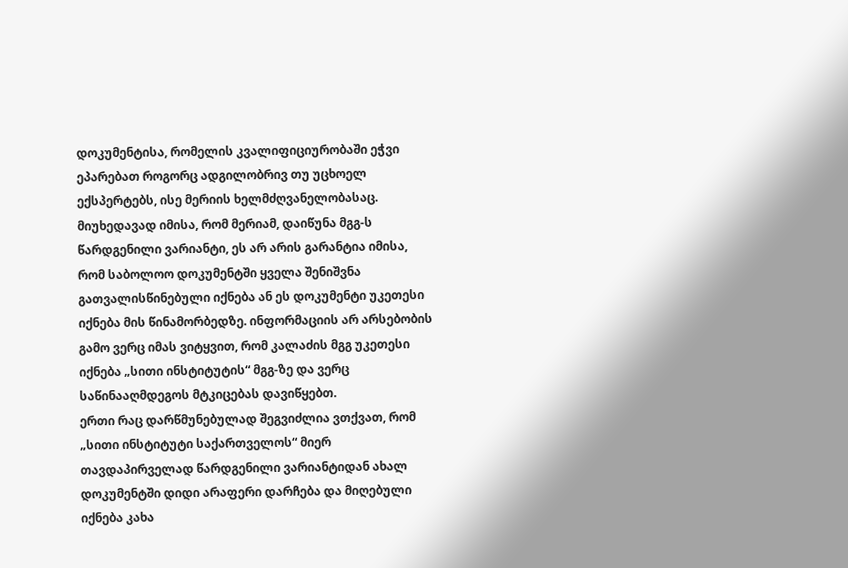დოკუმენტისა, რომელის კვალიფიციურობაში ეჭვი ეპარებათ როგორც ადგილობრივ თუ უცხოელ ექსპერტებს, ისე მერიის ხელმძღვანელობასაც. მიუხედავად იმისა, რომ მერიამ, დაიწუნა მგგ-ს წარდგენილი ვარიანტი, ეს არ არის გარანტია იმისა, რომ საბოლოო დოკუმენტში ყველა შენიშვნა გათვალისწინებული იქნება ან ეს დოკუმენტი უკეთესი იქნება მის წინამორბედზე. ინფორმაციის არ არსებობის გამო ვერც იმას ვიტყვით, რომ კალაძის მგგ უკეთესი იქნება „სითი ინსტიტუტის“ მგგ-ზე და ვერც საწინააღმდეგოს მტკიცებას დავიწყებთ.
ერთი რაც დარწმუნებულად შეგვიძლია ვთქვათ, რომ „სითი ინსტიტუტი საქართველოს“ მიერ თავდაპირველად წარდგენილი ვარიანტიდან ახალ დოკუმენტში დიდი არაფერი დარჩება და მიღებული იქნება კახა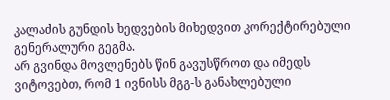კალაძის გუნდის ხედვების მიხედვით კორექტირებული გენერალური გეგმა.
არ გვინდა მოვლენებს წინ გავუსწროთ და იმედს ვიტოვებთ, რომ 1 ივნისს მგგ-ს განახლებული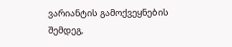ვარიანტის გამოქვეყნების შემდეგ,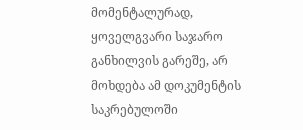მომენტალურად, ყოველგვარი საჯარო განხილვის გარეშე, არ მოხდება ამ დოკუმენტის საკრებულოში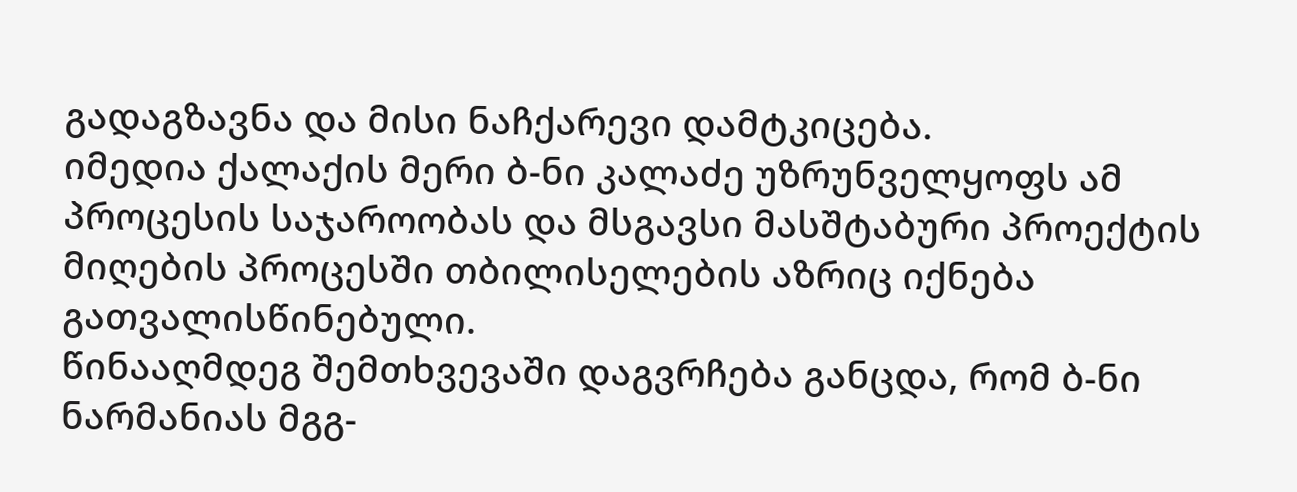გადაგზავნა და მისი ნაჩქარევი დამტკიცება.
იმედია ქალაქის მერი ბ-ნი კალაძე უზრუნველყოფს ამ პროცესის საჯაროობას და მსგავსი მასშტაბური პროექტის მიღების პროცესში თბილისელების აზრიც იქნება გათვალისწინებული.
წინააღმდეგ შემთხვევაში დაგვრჩება განცდა, რომ ბ-ნი ნარმანიას მგგ-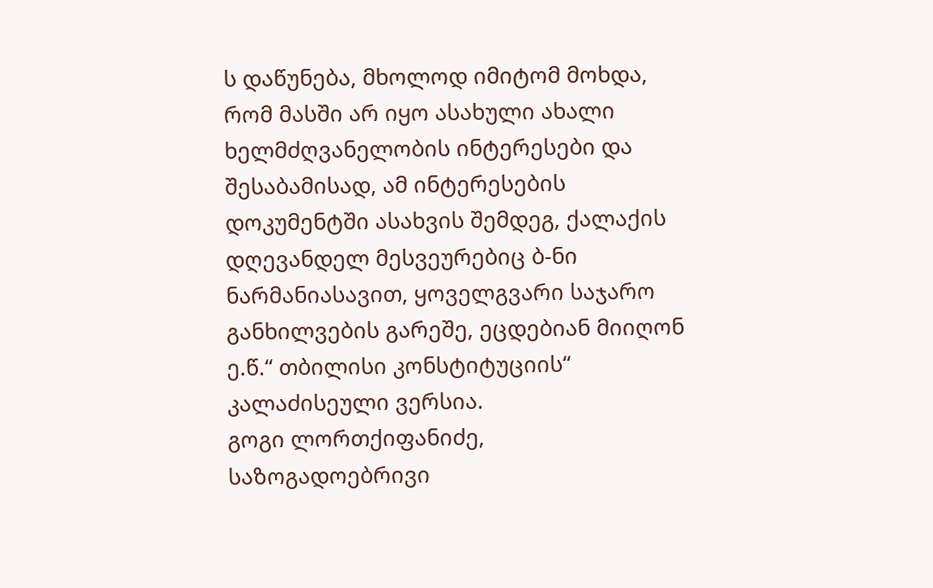ს დაწუნება, მხოლოდ იმიტომ მოხდა, რომ მასში არ იყო ასახული ახალი ხელმძღვანელობის ინტერესები და შესაბამისად, ამ ინტერესების დოკუმენტში ასახვის შემდეგ, ქალაქის დღევანდელ მესვეურებიც ბ-ნი ნარმანიასავით, ყოველგვარი საჯარო განხილვების გარეშე, ეცდებიან მიიღონ ე.წ.“ თბილისი კონსტიტუციის“ კალაძისეული ვერსია.
გოგი ლორთქიფანიძე,
საზოგადოებრივი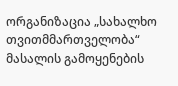ორგანიზაცია „სახალხო თვითმმართველობა“
მასალის გამოყენების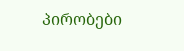პირობები